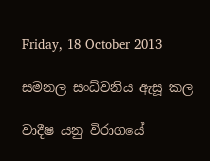Friday, 18 October 2013

සමනල සංධ්වනිය ඇසූ කල

වාදීෂ යනු විරාගයේ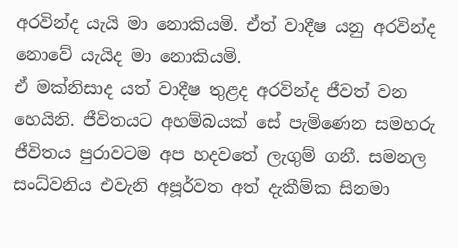අරවින්ද යැයි මා නොකියමි. ඒත් වාදීෂ යනු අරවින්ද නොවේ යැයිද මා නොකියමි.
ඒ මක්නිසාද යත් වාදීෂ තුළද අරවින්ද ජීවත් වන හෙයිනි. ජීවිතයට අහම්බයක් සේ පැමිණෙන සමහරු ජීවිතය පුරාවටම අප හදවතේ ලැගුම් ගනී. සමනල සංධ්වනිය එවැනි අපූර්වත අත් දැකීම්ක සිනමා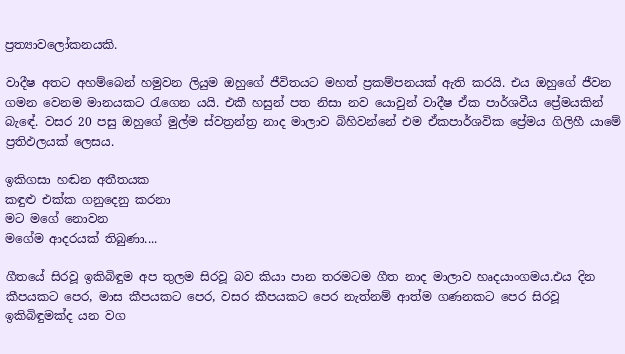ප්‍රත්‍යාවලෝකනයකි.

වාදීෂ අතට අහම්බෙන් හමුවන ලියුම ඔහුගේ ජීවිතයට මහත් ප්‍රකම්පනයක් ඇති කරයි. එය ඔහුගේ ජීවන ගමන වෙනම මානයකට රැගෙන යයි. එකී හසුන් පත නිසා නව යොවුන් වාදීෂ ඒක පාර්ශවීය ප්‍රේමයකින් බැඳේ. වසර 20 පසු ඔහුගේ මුල්ම ස්වත්‍රන්ත්‍ර නාද මාලාව බිහිවන්නේ එම ඒකපාර්ශවික ප්‍රේමය ගිලිහී යාමේ ප්‍රතිඵලයක් ලෙසය.

ඉකිගසා හඬන අතීතයක
කඳුළු එක්ක ගනුදෙනු කරනා
මට මගේ නොවන
මගේම ආදරයක් තිබුණා....

ගීතයේ සිරවූ ඉකිබිඳුම අප තුලම සිරවූ බව කියා පාන තරමටම ගීත නාද මාලාව හෘදයාංගමය.එය දින කීපයකට පෙර, මාස කීපයකට පෙර, වසර කීපයකට පෙර නැත්නම් ආත්ම ගණනකට පෙර සිරවූ ඉකිබිඳුමක්ද යන වග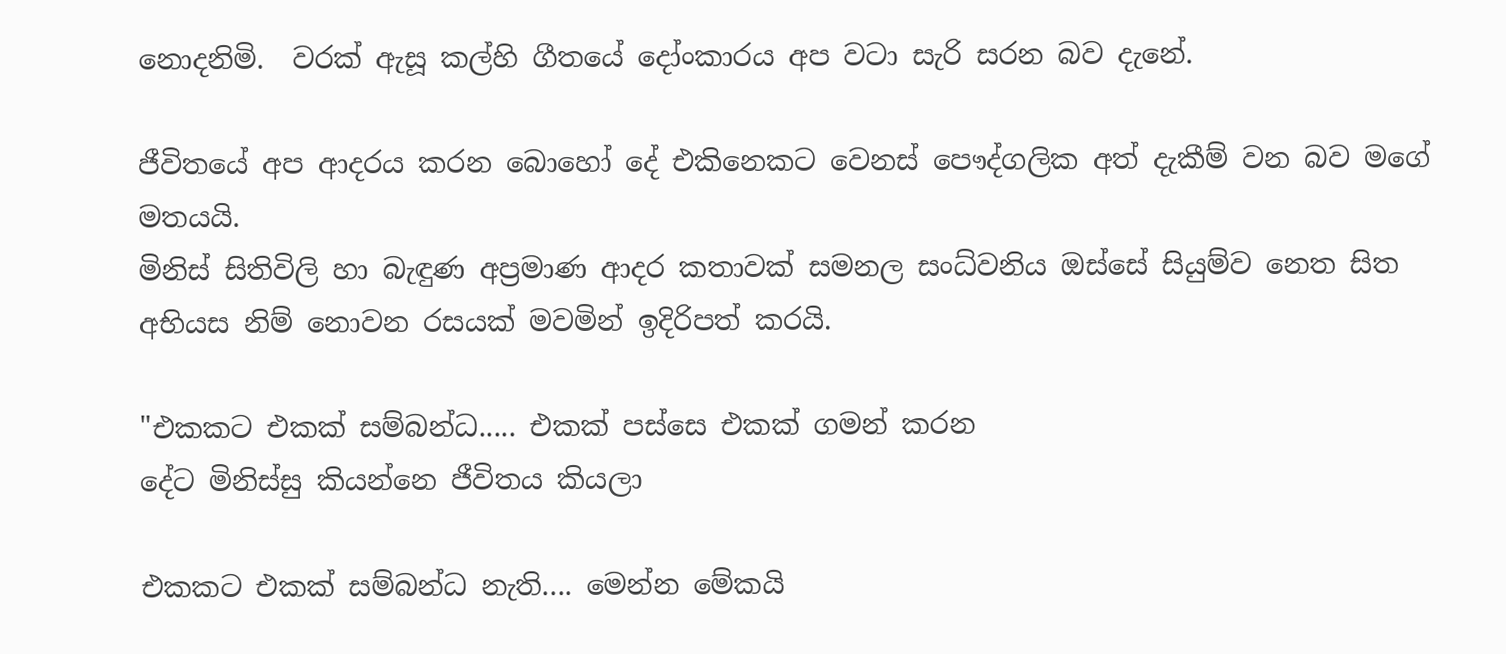නොදනිමි.  වරක් ඇසූ කල්හි ගීතයේ දෝංකාරය අප වටා සැරි සරන බව දැනේ.

ජීවිතයේ අප ආදරය කරන බොහෝ දේ එකිනෙකට වෙනස් පෞද්ගලික අත් දැකීම් වන බව මගේ මතයයි.
මිනිස් සිතිවිලි හා බැඳුණ අප්‍රමාණ ආදර කතාවක් සමනල සංධ්වනිය ඔස්සේ සියුම්ව නෙත සිත අභියස නිම් නොවන රසයක් මවමින් ඉදිරිපත් කරයි.

"එකකට එකක් සම්බන්ධ..... එකක් පස්සෙ එකක් ගමන් කරන
දේට මිනිස්සු කියන්නෙ ජීවිතය කියලා

එකකට එකක් සම්බන්ධ නැති.... මෙන්න මේකයි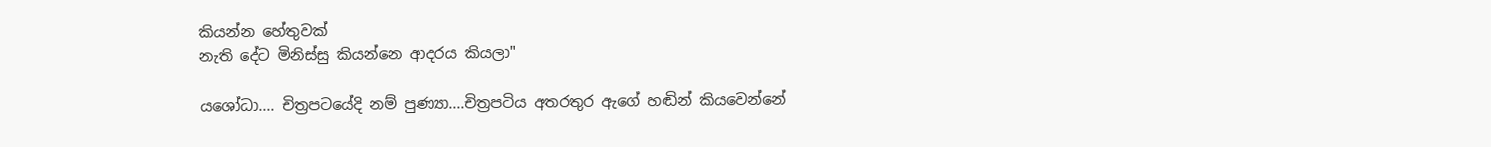කියන්න හේතුවක්
නැති දේට මිනිස්සු කියන්නෙ ආදරය කියලා"

යශෝධා.... චිත්‍රපටයේදි නම් පුණ්‍යා....චිත්‍රපටිය අතරතුර ඇගේ හඬින් කියවෙන්නේ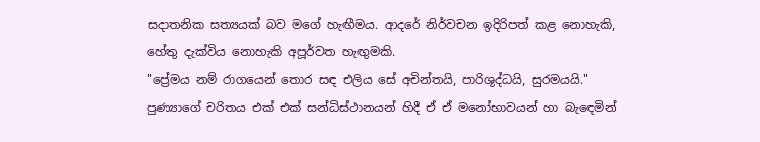සදාතනික සත්‍යයක් බව මගේ හැඟීමය. ආදරේ නිර්වචන ඉදිරිපත් කළ නොහැකි, හේතු දැක්විය නොහැකි අපූර්වත හැඟුමකි.
"ප්‍රේමය නම් රාගයෙන් තොර සඳ එලිය සේ අචින්තයි, පාරිශුද්ධයි, සුරමයයි." පුණ්‍යාගේ චරිතය එක් එක් සන්ධිස්ථානයන් හිදී ඒ ඒ මනෝභාවයන් හා බැඳෙමින්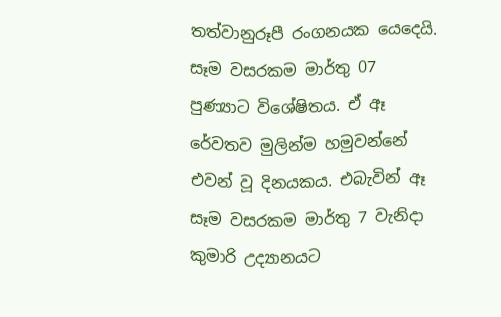තත්වානුරූපී රංගනයක යෙදෙයි. සෑම වසරකම මාර්තු 07 පුණ්‍යාට විශේෂිතය. ඒ ඈ රේවතව මුලින්ම හමුවන්නේ එවන් වූ දිනයකය. එබැවින් ඈ සෑම වසරකම මාර්තු 7 වැනිදා කුමාරි උද්‍යානයට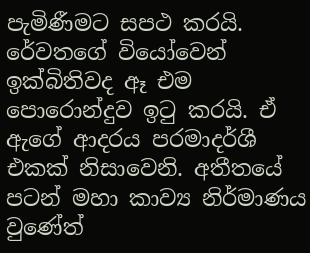පැමිණීමට සපථ කරයි. රේවතගේ වියෝවෙන් ඉක්බිතිවද ඈ එම පොරොන්දුව ඉටු කරයි. ඒ ඇගේ ආදරය පරමාදර්ශී එකක් නිසාවෙනි. අතීතයේ පටන් මහා කාව්‍ය නිර්මාණය
වුණේත්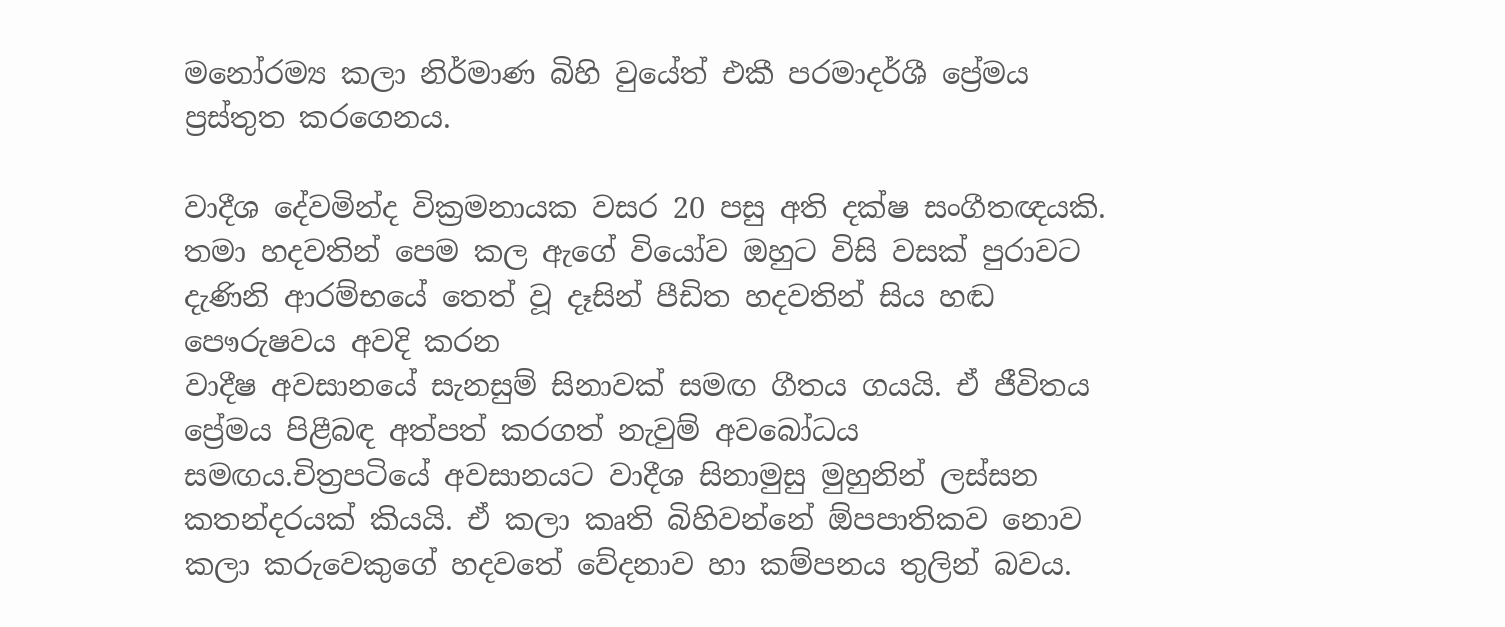මනෝරම්‍ය කලා නිර්මාණ බිහි වුයේත් එකී පරමාදර්ශී ප්‍රේමය ප්‍රස්තුත කරගෙනය.

වාදීශ දේවමින්ද වික්‍රමනායක වසර 20 පසු අති දක්ෂ සංගීතඥයකි. තමා හදවතින් පෙම කල ඇගේ වියෝව ඔහුට විසි වසක් පුරාවට දැණිනි ආරම්භයේ තෙත් වූ දෑසින් පීඩිත හදවතින් සිය හඬ පෞරුෂවය අවදි කරන
වාදීෂ අවසානයේ සැනසුම් සිනාවක් සමඟ ගීතය ගයයි. ඒ ජීවිතය ප්‍රේමය පිළීබඳ අත්පත් කරගත් නැවුම් අවබෝධය සමඟය.චිත්‍රපටියේ අවසානයට වාදීශ සිනාමුසු මුහුනින් ලස්සන කතන්දරයක් කියයි. ඒ කලා කෘති බිහිවන්නේ ඕපපාතිකව නොව කලා කරුවෙකුගේ හදවතේ වේදනාව හා කම්පනය තුලින් බවය.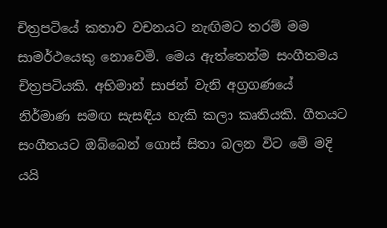චිත්‍රපටියේ කතාව වචනයට නැඟිමට තරම් මම සාමර්ථයෙකු නොවෙමි. මෙය ඇත්තෙන්ම සංගීතමය චිත්‍රපටියකි. අභිමාන් සාජන් වැනි අග්‍රගණයේ නිර්මාණ සමඟ සැසඳිය හැකි කලා කෘතියකි. ගීතයට සංගීතයට ඔබ්බෙන් ගොස් සිතා බලන විට මේ මදි යයි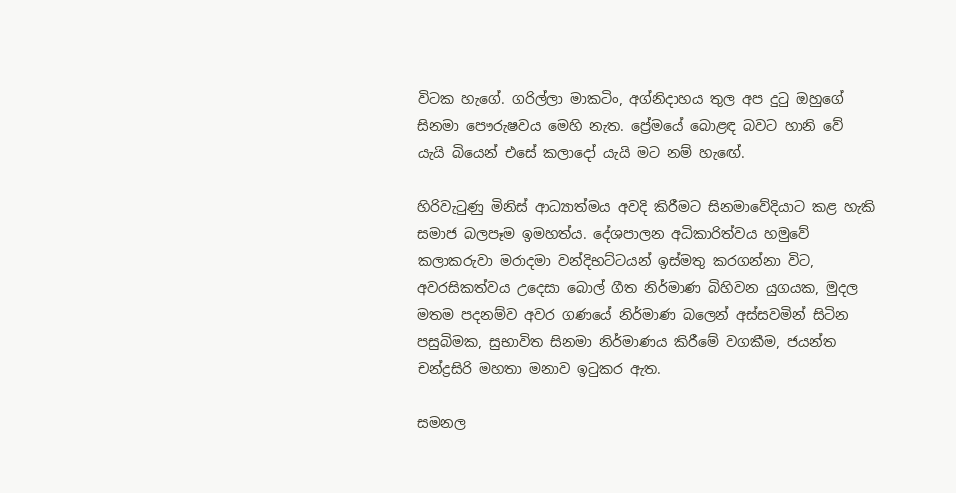විටක හැගේ. ගරිල්ලා මාකටිං, අග්නිදාහය තුල අප දුටු ඔහුගේ සිනමා පෞරුෂවය මෙහි නැත. ප්‍රේමයේ බොළඳ බවට හානි වේ යැයි බියෙන් එසේ කලාදෝ යැයි මට නම් හැඟේ.

හිරිවැටුණු මිනිස් ආධ්‍යාත්මය අවදි කිරීමට සිනමාවේදියාට කළ හැකි සමාජ බලපෑම ඉමහත්ය. දේශපාලන අධිකාරිත්වය හමුවේ කලාකරුවා මරාදමා වන්දිභට්ටයන් ඉස්මතු කරගන්නා විට, අවරසිකත්වය උදෙසා බොල් ගීත නිර්මාණ බිහිවන යුගයක, මුදල මතම පදනම්ව අවර ගණයේ නිර්මාණ බලෙන් අස්සවමින් සිටින පසුබිමක, සුභාවිත සිනමා නිර්මාණය කිරීමේ වගකීම, ජයන්ත චන්ද්‍රසිරි මහතා මනාව ඉටුකර ඇත.

සමනල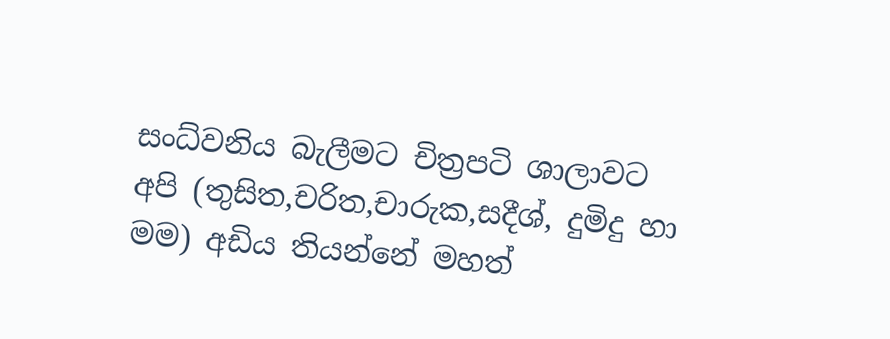සංධ්වනිය බැලීමට චිත්‍රපටි ශාලාවට අපි (තුසිත,චරිත,චාරුක,සදීශ්, දුමිදු හා මම) අඩිය තියන්නේ මහත්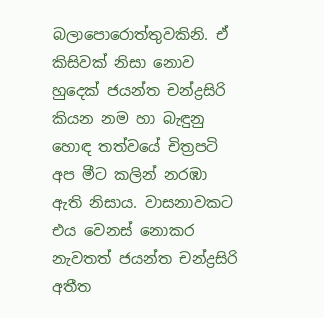බලාපොරොත්තුවකිනි. ඒ කිසිවක් නිසා නොව හුදෙක් ජයන්ත චන්ද්‍රසිරි කියන නම හා බැඳුනු හොඳ තත්වයේ චිත්‍රපටි අප මීට කලින් නරඹා ඇති නිසාය. වාසනාවකට එය වෙනස් නොකර නැවතත් ජයන්ත චන්ද්‍රසිරි අතීත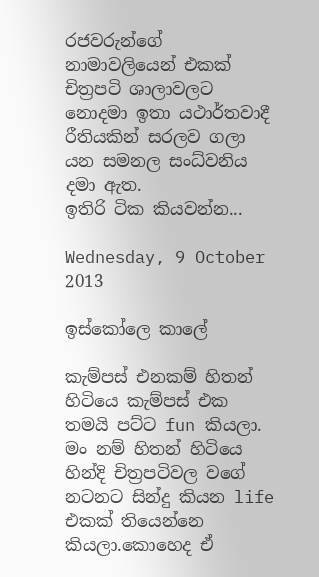රජවරුන්ගේ නාමාවලියෙන් එකක්  චිත්‍රපටි ශාලාවලට නොදමා ඉතා යථාර්තවාදී රීතියකින් සරලව ගලා යන සමනල සංධ්වනිය දමා ඇත.
ඉතිරි ටික කියවන්න...

Wednesday, 9 October 2013

ඉස්කෝලෙ කාලේ

කැම්පස් එනකම් හිතන් හිටියෙ කැම්පස් එක තමයි පට්ට fun කියලා. මං නම් හිතන් හිටියෙ හින්දි චිත්‍රපටිවල වගේ නටනට සින්දු කියන life එකක් තියෙන්නෙ කියලා.කොහෙද ඒ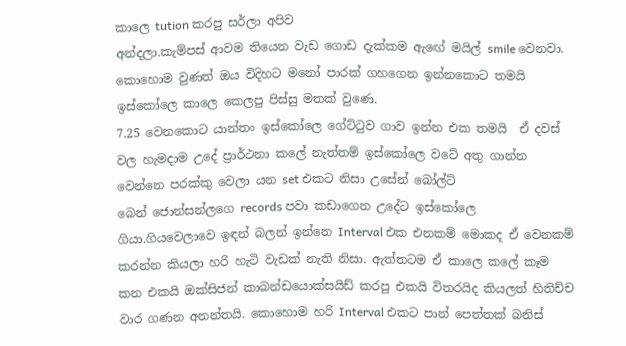කාලෙ tution කරපු සර්ලා අපිව
අන්දලා.කැම්පස් ආවම තියෙන වැඩ ගොඩ දැක්කම ඇඟේ මයිල් smile වෙනවා. කොහොම වුණත් ඔය විදිහට මනෝ පාරක් ගහගෙන ඉන්නකොට තමයි ඉස්කෝලෙ කාලෙ කෙලපු පිස්සු මතක් වුණෙ.
7.25 වෙනකොට යාන්තං ඉස්කෝලෙ ගේට්ටුව ගාව ඉන්න එක තමයි  ඒ දවස් වල හැමදාම උදේ ප්‍රාර්ථනා කලේ නැත්තම් ඉස්කෝලෙ වටේ අතු ගාන්න වෙන්නෙ පරක්කු වෙලා යන set එකට නිසා උසේන් බෝල්ට්
බෙන් ජොන්සන්ලගෙ records පවා කඩාගෙන උදේට ඉස්කෝලෙ ගියා.ගියවෙලාවෙ ඉඳන් බලන් ඉන්නෙ Interval එක එනකම් මොකද ඒ වෙනකම් කරන්න කියලා හරි හැටි වැඩක් නැති නිසා. ඇත්තටම ඒ කාලෙ කලේ කෑම කන එකයි ඔක්සිජන් කාබන්ඩයොක්සයිඩ් කරපු එකයි විතරයිද කියලත් හිතිච්ච වාර ගණන අනන්තයි. කොහොම හරි Interval එකට පාන් පෙත්තක් බනිස්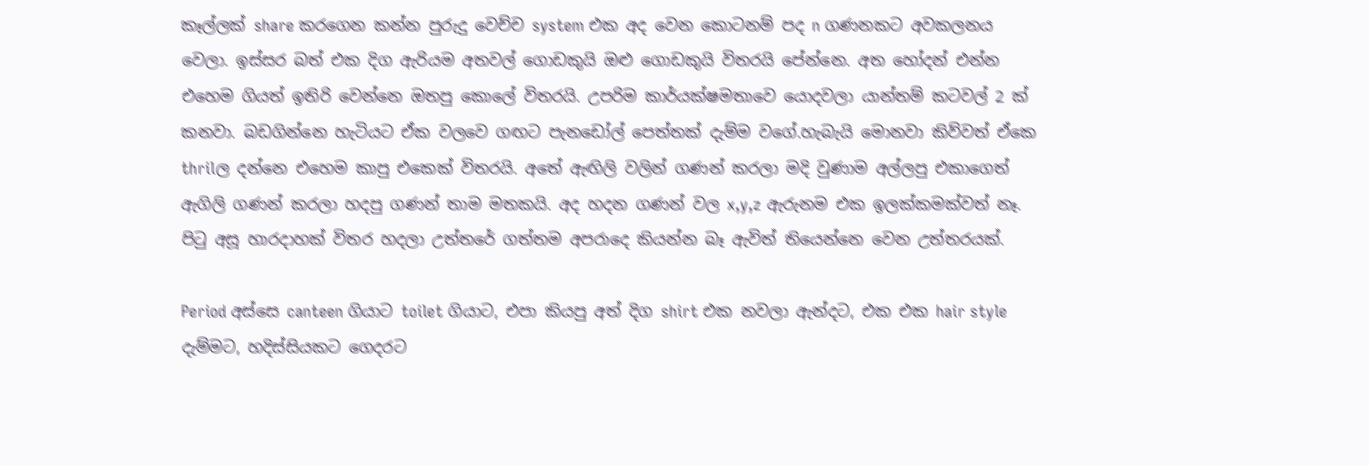කෑල්ලක් share කරගෙන කන්න පුරුදු වෙච්ච system එක අද වෙන කොටනම් පද n ගණනකට අවකලනය වෙලා. ඉස්සර බත් එක දිග ඇරියම අතවල් ගොඩකුයි ඔළු ගොඩකුයි විතරයි පේන්නෙ. අත හෝදන් එන්න එහෙම ගියත් ඉතිරි වෙන්නෙ ඔතපු කොලේ විතරයි. උපරිම කාර්යක්ෂමතාවෙ යොදවලා යාන්තම් කටවල් 2 ක් කනවා. බඩගින්නෙ හැටියට ඒක වලවෙ ගඟට පැනඩෝල් පෙත්තක් දැම්ම වගේ.හැබැයි මොනවා කිව්වත් ඒකෙ thrilල දන්නෙ එහෙම කාපු එකෙක් විතරයි. අතේ ඇඟිලි වලින් ගණන් කරලා මදි වුණාම අල්ලපු එකාගෙත් ඇගිලි ගණන් කරලා හදපු ගණන් තාම මතකයි. අද හදන ගණන් වල x,y,z ඇරුනම එක ඉලක්කමක්වත් නෑ. පිටු අසූ හාරදාහක් විතර හදලා උත්තරේ ගත්තම අපරාදෙ කියන්න බෑ ඇවිත් තියෙන්නෙ වෙන උත්තරයක්.

Period අස්සෙ canteen ගියාට toilet ගියාට, එපා කියපු අත් දිග shirt එක නවලා ඇන්දට, එක එක hair style දැම්මට, හදිස්සියකට ගෙදරට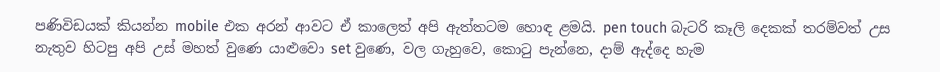පණිවිඩයක් කියන්න mobile එක අරන් ආවට ඒ කාලෙත් අපි ඇත්තටම හොඳ ළමයි. pen touch බැටරි කෑලි දෙකක් තරම්වත් උස නැතුව හිටපු අපි උස් මහත් වුණෙ යාළුවො set වුණෙ, වල ගැහුවෙ, කොටු පැන්නෙ, දාම් ඇද්දෙ හැම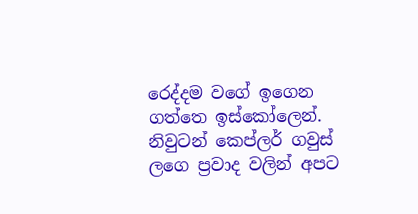රෙද්දම වගේ ඉගෙන ගත්තෙ ඉස්කෝලෙන්. නිවුටන් කෙප්ලර් ගවුස් ලගෙ ප්‍රවාද වලින් අපට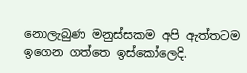නොලැබුණ මනුස්සකම අපි ඇත්තටම ඉගෙන ගත්තෙ ඉස්කෝලෙදි.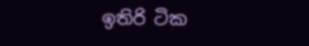ඉතිරි ටික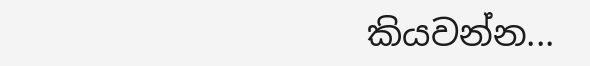කියවන්න...